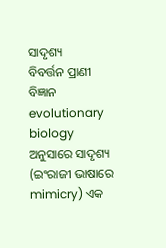ସାଦୃଶ୍ୟ
ବିବର୍ତ୍ତନ ପ୍ରାଣୀ ବିଜ୍ଞାନ evolutionary biology ଅନୁସାରେ ସାଦୃଶ୍ୟ (ଇଂରାଜୀ ଭାଷାରେ mimicry) ଏକ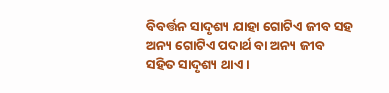ବିବର୍ତ୍ତନ ସାଦୃଶ୍ୟ ଯାହା ଗୋଟିଏ ଜୀବ ସହ ଅନ୍ୟ ଗୋଟିଏ ପଦାର୍ଥ ବା ଅନ୍ୟ ଜୀବ ସହିତ ସାଦୃଶ୍ୟ ଥାଏ ।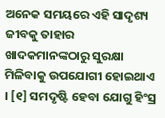ଅନେକ ସମୟରେ ଏହି ସାଦୃଶ୍ୟ ଜୀବକୁ ତାହାର ଖାଦକମାନଙ୍କଠାରୁ ସୁରକ୍ଷା ମିଳିବାକୁ ଉପଯୋଗୀ ହୋଇଥାଏ । [୧] ସମଦୃଷ୍ଟି ହେବା ଯୋଗୁ ହିଂସ୍ର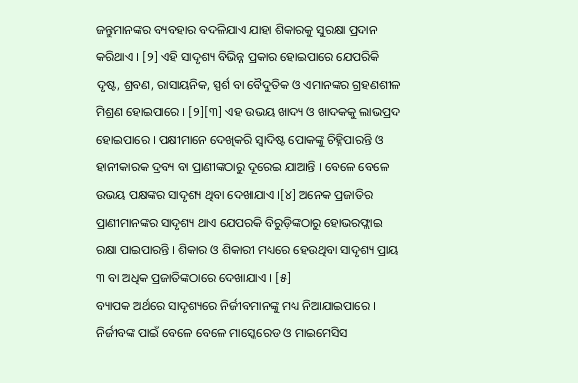ଜନ୍ତୁମାନଙ୍କର ବ୍ୟବହାର ବଦଳିଯାଏ ଯାହା ଶିକାରକୁ ସୁରକ୍ଷା ପ୍ରଦାନ କରିଥାଏ । [୨] ଏହି ସାଦୃଶ୍ୟ ବିଭିନ୍ନ ପ୍ରକାର ହୋଇପାରେ ଯେପରିକି ଦୃଷ୍ଟ, ଶ୍ରବଣ, ରାସାୟନିକ, ସ୍ପର୍ଶ ବା ବୈଦୁତିକ ଓ ଏମାନଙ୍କର ଗ୍ରହଣଶୀଳ ମିଶ୍ରଣ ହୋଇପାରେ । [୨][୩] ଏହ ଉଭୟ ଖାଦ୍ୟ ଓ ଖାଦକକୁ ଲାଭପ୍ରଦ ହୋଇପାରେ । ପକ୍ଷୀମାନେ ଦେଖିକରି ସ୍ୱାଦିଷ୍ଟ ପୋକଙ୍କୁ ଚିହ୍ନିପାରନ୍ତି ଓ ହାନୀକାରକ ଦ୍ରବ୍ୟ ବା ପ୍ରାଣୀଙ୍କଠାରୁ ଦୂରେଇ ଯାଆନ୍ତି । ବେଳେ ବେଳେ ଉଭୟ ପକ୍ଷଙ୍କର ସାଦୃଶ୍ୟ ଥିବା ଦେଖାଯାଏ ।[୪] ଅନେକ ପ୍ରଜାତିର ପ୍ରାଣୀମାନଙ୍କର ସାଦୃଶ୍ୟ ଥାଏ ଯେପରକି ବିରୁଡ଼ିଙ୍କଠାରୁ ହୋଭରଫ୍ଲାଇ ରକ୍ଷା ପାଇପାରନ୍ତି । ଶିକାର ଓ ଶିକାରୀ ମଧ୍ୟରେ ହେଉଥିବା ସାଦୃଶ୍ୟ ପ୍ରାୟ ୩ ବା ଅଧିକ ପ୍ରଜାତିଙ୍କଠାରେ ଦେଖାଯାଏ । [୫]
ବ୍ୟାପକ ଅର୍ଥରେ ସାଦୃଶ୍ୟରେ ନିର୍ଜୀବମାନଙ୍କୁ ମଧ୍ୟ ନିଆଯାଇପାରେ । ନିର୍ଜୀବଙ୍କ ପାଇଁ ବେଳେ ବେଳେ ମାସ୍କେରେଡ ଓ ମାଇମେସିସ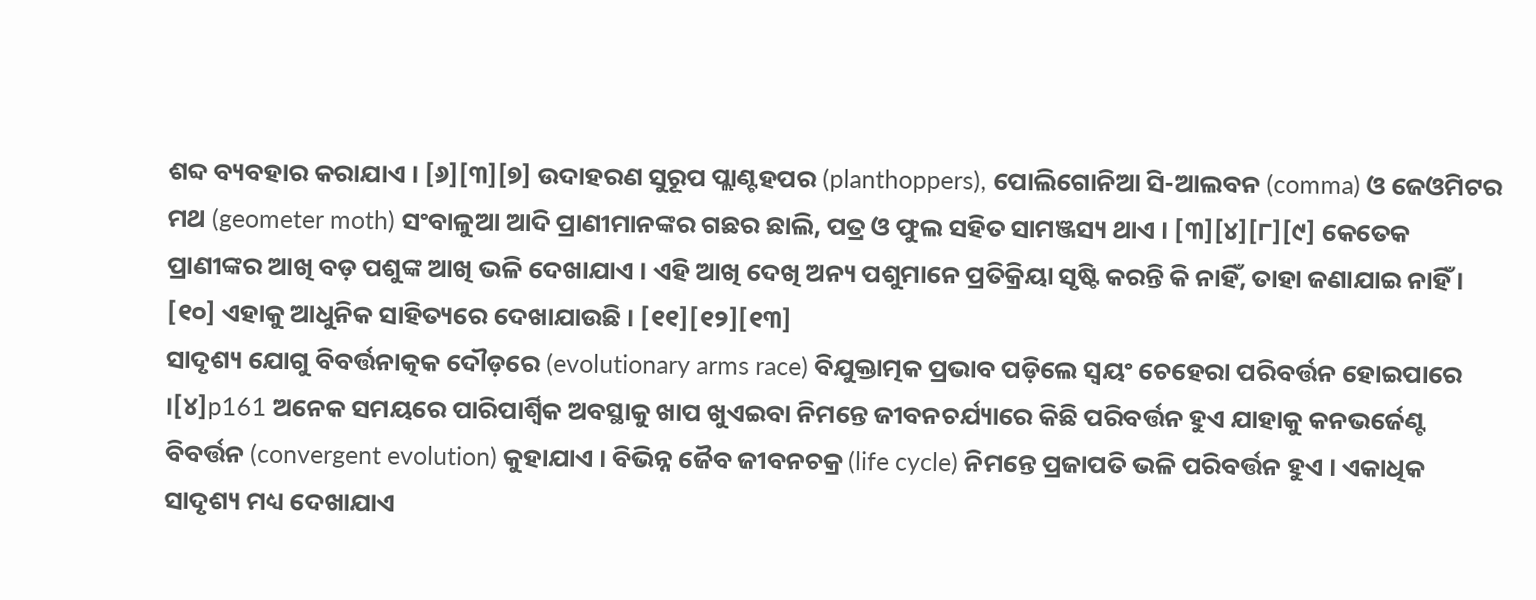ଶବ୍ଦ ବ୍ୟବହାର କରାଯାଏ । [୬][୩][୭] ଉଦାହରଣ ସୁରୂପ ପ୍ଲାଣ୍ଟହପର (planthoppers), ପୋଲିଗୋନିଆ ସି-ଆଲବନ (comma) ଓ ଜେଓମିଟର ମଥ (geometer moth) ସଂବାଳୁଆ ଆଦି ପ୍ରାଣୀମାନଙ୍କର ଗଛର ଛାଲି, ପତ୍ର ଓ ଫୁଲ ସହିତ ସାମଞ୍ଜସ୍ୟ ଥାଏ । [୩][୪][୮][୯] କେତେକ ପ୍ରାଣୀଙ୍କର ଆଖି ବଡ଼ ପଶୁଙ୍କ ଆଖି ଭଳି ଦେଖାଯାଏ । ଏହି ଆଖି ଦେଖି ଅନ୍ୟ ପଶୁମାନେ ପ୍ରତିକ୍ରିୟା ସୃଷ୍ଟି କରନ୍ତି କି ନାହିଁ, ତାହା ଜଣାଯାଇ ନାହିଁ । [୧୦] ଏହାକୁ ଆଧୁନିକ ସାହିତ୍ୟରେ ଦେଖାଯାଉଛି । [୧୧][୧୨][୧୩]
ସାଦୃଶ୍ୟ ଯୋଗୁ ବିବର୍ତ୍ତନାତ୍କକ ଦୌଡ଼ରେ (evolutionary arms race) ବିଯୁକ୍ତାତ୍ମକ ପ୍ରଭାବ ପଡ଼ିଲେ ସ୍ୱୟଂ ଚେହେରା ପରିବର୍ତ୍ତନ ହୋଇପାରେ ।[୪]p161 ଅନେକ ସମୟରେ ପାରିପାର୍ଶ୍ୱିକ ଅବସ୍ଥାକୁ ଖାପ ଖୁଏଇବା ନିମନ୍ତେ ଜୀବନଚର୍ଯ୍ୟାରେ କିଛି ପରିବର୍ତ୍ତନ ହୁଏ ଯାହାକୁ କନଭର୍ଜେଣ୍ଟ ବିବର୍ତ୍ତନ (convergent evolution) କୁହାଯାଏ । ବିଭିନ୍ନ ଜୈବ ଜୀବନଚକ୍ର (life cycle) ନିମନ୍ତେ ପ୍ରଜାପତି ଭଳି ପରିବର୍ତ୍ତନ ହୁଏ । ଏକାଧିକ ସାଦୃଶ୍ୟ ମଧ୍ୟ ଦେଖାଯାଏ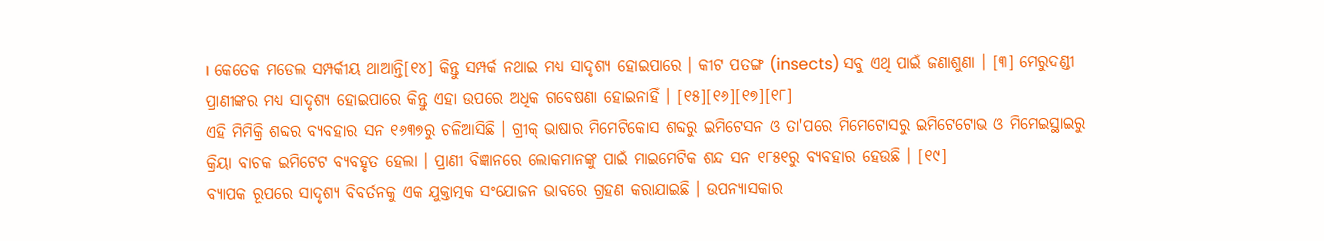। କେତେକ ମଡେଲ ସମ୍ପର୍କୀୟ ଥାଆନ୍ତି[୧୪] କିନ୍ତୁ ସମ୍ପର୍କ ନଥାଇ ମଧ୍ୟ ସାଦୃଶ୍ୟ ହୋଇପାରେ । କୀଟ ପତଙ୍ଗ (insects) ସବୁ ଏଥି ପାଇଁ ଜଣାଶୁଣା । [୩] ମେରୁଦଣ୍ଡୀ ପ୍ରାଣୀଙ୍କର ମଧ୍ୟ ସାଦୃଶ୍ୟ ହୋଇପାରେ କିନ୍ତୁ ଏହା ଉପରେ ଅଧିକ ଗବେଷଣା ହୋଇନାହିଁ । [୧୫][୧୬][୧୭][୧୮]
ଏହି ମିମିକ୍ରି ଶବ୍ଦର ବ୍ୟବହାର ସନ ୧୬୩୭ରୁ ଚଳିଆସିଛି । ଗ୍ରୀକ୍ ଭାଷାର ମିମେଟିକୋସ ଶବ୍ଦରୁ ଇମିଟେସନ ଓ ତା'ପରେ ମିମେଟୋସରୁ ଇମିଟେଟୋଭ ଓ ମିମେଇସ୍ଥାଇରୁ କ୍ରିୟା ବାଚକ ଇମିଟେଟ ବ୍ୟବହୃତ ହେଲା । ପ୍ରାଣୀ ବିଜ୍ଞାନରେ ଲୋକମାନଙ୍କୁ ପାଇଁ ମାଇମେଟିକ ଶନ୍ଦ ସନ ୧୮୫୧ରୁ ବ୍ୟବହାର ହେଉଛି । [୧୯]
ବ୍ୟାପକ ରୂପରେ ସାଦୃଶ୍ୟ ବିବର୍ତନକୁ ଏକ ଯୁକ୍ତାତ୍ମକ ସଂଯୋଜନ ଭାବରେ ଗ୍ରହଣ କରାଯାଇଛି । ଉପନ୍ୟାସକାର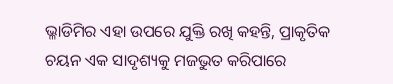ଭ୍ଳାଡିମିର ଏହା ଉପରେ ଯୁକ୍ତି ରଖି କହନ୍ତି, ପ୍ରାକୃତିକ ଚୟନ ଏକ ସାଦୃଶ୍ୟକୁ ମଜଭୁତ କରିପାରେ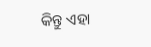କିନ୍ତୁ ଏହା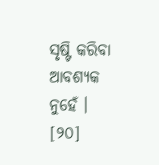ସୃଷ୍ଟି କରିବା ଆବଶ୍ୟକ ନୁହେଁ । [୨୦]